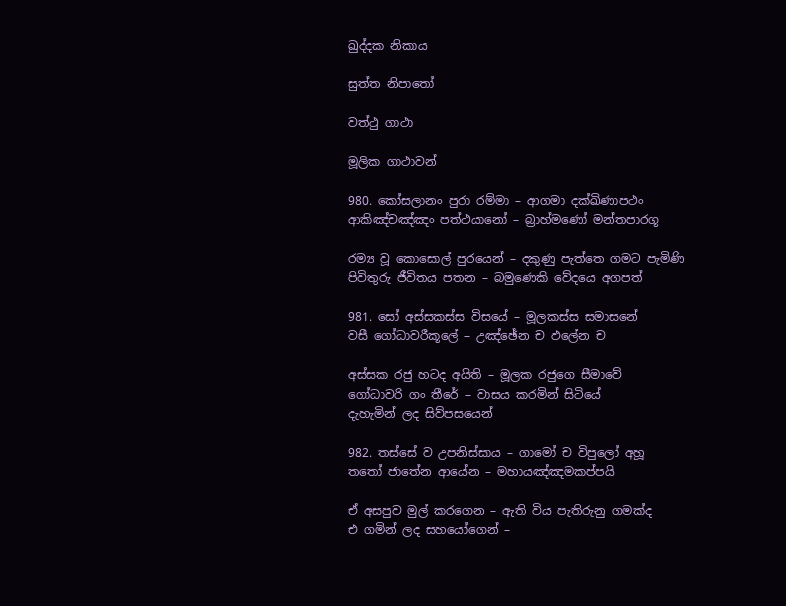ඛුද්දක නිකාය

සුත්ත නිපාතෝ

වත්ථු ගාථා

මූලික ගාථාවන්

980. කෝසලානං පුරා රම්මා – ආගමා දක්ඛිණාපථං
ආකිඤ්චඤ්ඤං පත්ථයානෝ – බ්‍රාහ්මණෝ මන්තපාරගූ

රම්‍ය වූ කොසොල් පුරයෙන් – දකුණු පැත්තෙ ගමට පැමිණි
පිවිතුරු ජීවිතය පතන – බමුණෙකි වේදයෙ අගපත්

981. සෝ අස්සකස්ස විසයේ – මූලකස්ස සමාසනේ
වසී ගෝධාවරීකූලේ – උඤ්ඡේන ච ඵලේන ච

අස්සක රජු හටද අයිති – මූලක රජුගෙ සීමාවේ
ගෝධාවරි ගං තීරේ – වාසය කරමින් සිටියේ
දැහැමින් ලද සිව්පසයෙන්

982. තස්සේ ව උපනිස්සාය – ගාමෝ ච විපුලෝ අහූ
තතෝ ජාතේන ආයේන – මහායඤ්ඤමකප්පයි

ඒ අසපුව මුල් කරගෙන – ඇති විය පැතිරුනු ගමක්ද
එ ගමින් ලද සහයෝගෙන් –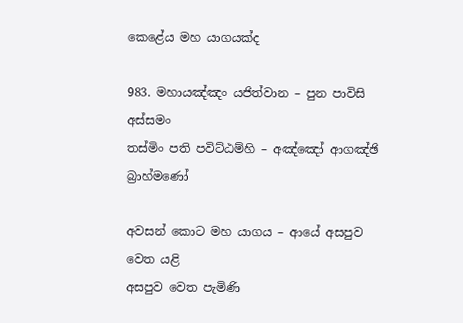කෙළේය මහ යාගයක්ද

983. මහායඤ්ඤං යජිත්වාන – පුන පාවිසි අස්සමං
තස්මිං පති පවිට්ඨම්හි – අඤ්ඤෝ ආගඤ්ඡි බ්‍රාහ්මණෝ

අවසන් කොට මහ යාගය – ආයේ අසපුව වෙත යළි
අසපුව වෙත පැමිණි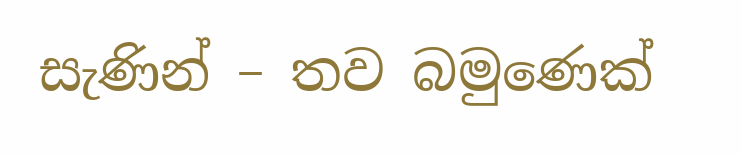සැණින් – තව බමුණෙක්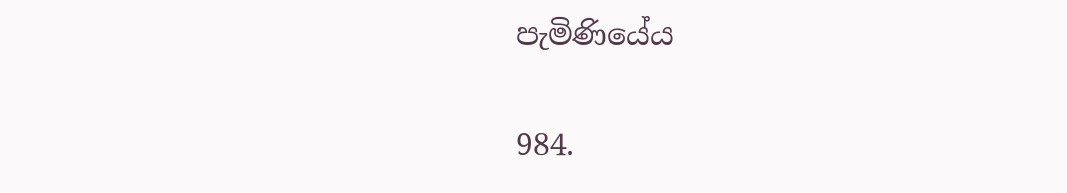පැමිණියේය

984.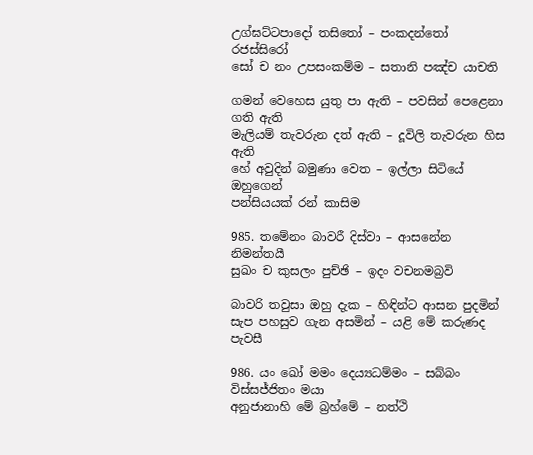උග්ඝට්ටපාදෝ තසිතෝ – පංකදන්තෝ රජස්සිරෝ
සෝ ච නං උපසංකම්ම – සතානි පඤ්ච යාචති

ගමන් වෙහෙස යුතු පා ඇති – පවසින් පෙළෙනා ගති ඇති
මැලියම් තැවරුන දත් ඇති – දූවිලි තැවරුන හිස ඇති
හේ අවුදින් බමුණා වෙත – ඉල්ලා සිටියේ ඔහුගෙන්
පන්සියයක් රන් කාසිම

985. තමේනං බාවරී දිස්වා – ආසනේන නිමන්තයී
සුඛං ච කුසලං පුච්ඡි – ඉදං වචනමබ්‍රවි

බාවරි තවුසා ඔහු දැක – හිඳින්ට ආසන පුදමින්
සැප පහසුව ගැන අසමින් – යළි මේ කරුණද පැවසී

986. යං ඛෝ මමං දෙය්‍යධම්මං – සබ්බං විස්සජ්ජිතං මයා
අනුජානාහි මේ බ්‍රහ්මේ – නත්ථි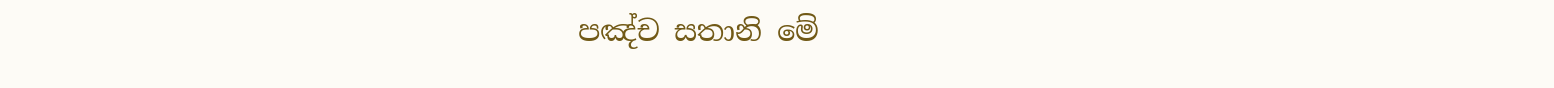පඤ්ච සතානි මේ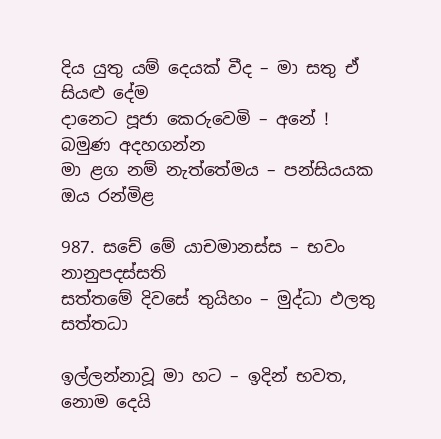දිය යුතු යම් දෙයක් වීද – මා සතු ඒ සියළු දේම
දානෙට පූජා කෙරුවෙමි – අනේ ! බමුණ අදහගන්න
මා ළග නම් නැත්තේමය – පන්සියයක ඔය රන්මිළ

987. සචේ මේ යාචමානස්ස – භවං නානුපදස්සති
සත්තමේ දිවසේ තුයිහං – මුද්ධා ඵලතු සත්තධා

ඉල්ලන්නාවූ මා හට – ඉදින් භවත, නොම දෙයි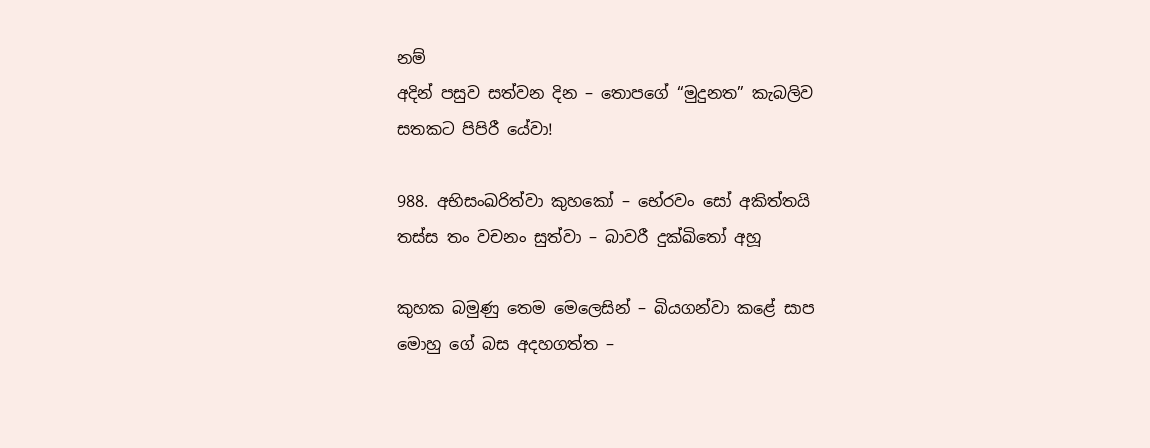නම්
අදින් පසුව සත්වන දින – තොපගේ “මුදුනත” කැබලිව
සතකට පිපිරී යේවා!

988. අභිසංඛරිත්වා කුහකෝ – භේරවං සෝ අකිත්තයි
තස්ස තං වචනං සුත්වා – බාවරී දුක්ඛිතෝ අහූ

කුහක බමුණු තෙම මෙලෙසින් – බියගන්වා කළේ සාප
මොහු ගේ බස අදහගත්ත –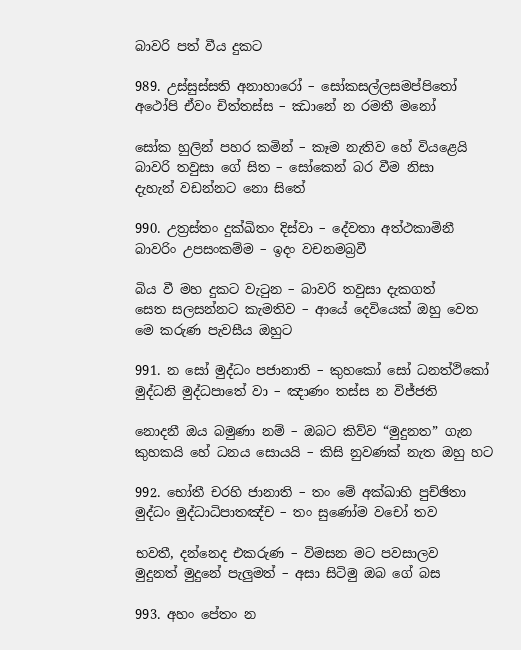බාවරි පත් වීය දුකට

989. උස්සුස්සති අනාහාරෝ – සෝකසල්ලසමප්පිතෝ
අථෝපි ඒවං චිත්තස්ස – ඣානේ න රමතී මනෝ

සෝක හුලින් පහර කමින් – කෑම නැතිව හේ වියළෙයි
බාවරි තවුසා ගේ සිත – සෝකෙන් බර වීම නිසා
දැහැන් වඩන්නට නො සිතේ

990. උත්‍රස්තං දුක්ඛිතං දිස්වා – දේවතා අත්ථකාමිනී
බාවරිං උපසංකම්ම – ඉදං වචනමබ්‍රවී

බිය වී මහ දුකට වැටුන – බාවරි තවුසා දැකගත්
සෙත සලසන්නට කැමතිව – ආයේ දෙවියෙක් ඔහු වෙත
මෙ කරුණ පැවසීය ඔහුට

991. න සෝ මුද්ධං පජානාති – කුහකෝ සෝ ධනත්ථිකෝ
මුද්ධනි මුද්ධපාතේ වා – ඤාණං තස්ස න විජ්ජති

නොදනී ඔය බමුණා නම් – ඔබට කිව්ව “මුදුනත” ගැන
කුහකයි හේ ධනය සොයයි – කිසි නුවණක් නැත ඔහු හට

992. භෝතී චරහි ජානාති – තං මේ අක්ඛාහි පුච්ඡිතා
මුද්ධං මුද්ධාධිපාතඤ්ච – තං සුණෝම වචෝ තව

භවතී, දන්නෙද එකරුණ – විමසන මට පවසාලව
මුදුනත් මුදුනේ පැලුමත් – අසා සිටිමු ඔබ ගේ බස

993. අහං පේතං න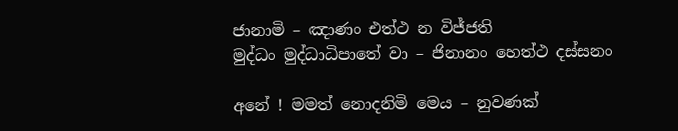ජානාමි – ඤාණං එත්ථ න විජ්ජති
මුද්ධං මුද්ධාධිපාතේ වා – ජිනානං හෙත්ථ දස්සනං

අනේ ! මමත් නොදනිමි මෙය – නුවණක්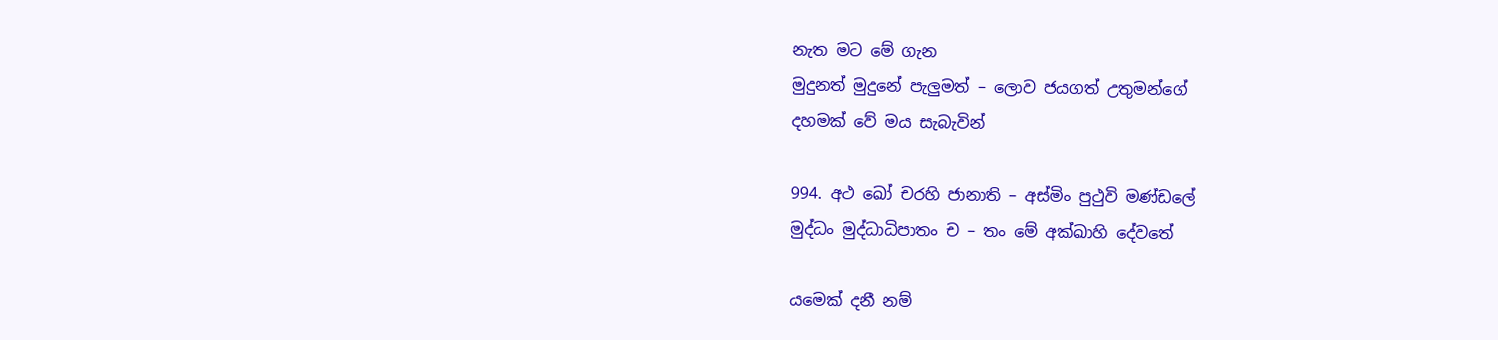නැත මට මේ ගැන
මුදුනත් මුදුනේ පැලුමත් – ලොව ජයගත් උතුමන්ගේ
දහමක් වේ මය සැබැවින්

994. අථ ඛෝ චරහි ජානාති – අස්මිං පුථුවි මණ්ඩලේ
මුද්ධං මුද්ධාධිපාතං ච – තං මේ අක්ඛාහි දේවතේ

යමෙක් දනී නම්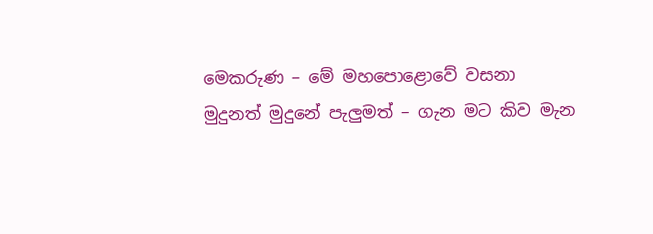මෙකරුණ – මේ මහපොළොවේ වසනා
මුදුනත් මුදුනේ පැලුමත් – ගැන මට කිව මැන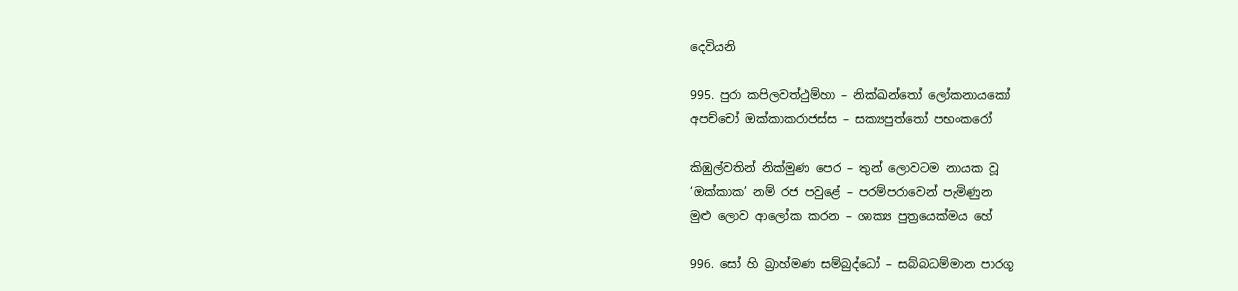දෙවියනි

995. පුරා කපිලවත්ථුම්හා – නික්ඛන්තෝ ලෝකනායකෝ
අපච්චෝ ඔක්කාකරාජස්ස – සක්‍යපුත්තෝ පභංකරෝ

කිඹුල්වතින් නික්මුණ පෙර – තුන් ලොවටම නායක වූ
‘ඔක්කාක’ නම් රජ පවුළේ – පරම්පරාවෙන් පැමිණුන
මුළු ලොව ආලෝක කරන – ශාක්‍ය පුත්‍රයෙක්මය හේ

996. සෝ හි බ්‍රාහ්මණ සම්බුද්ධෝ – සබ්බධම්මාන පාරගූ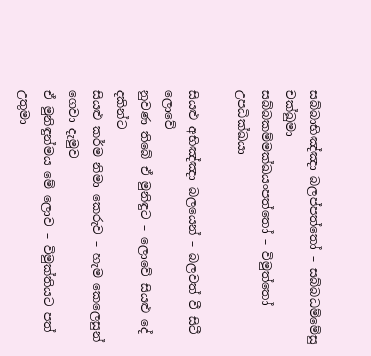සබ්බාභිඤ්ඤා බලප්පත්තෝ – සබ්බධම්මේසු චක්ඛුමා
සබ්බකම්මක්ඛයංපත්තෝ – විමුත්තෝ උපධික්ඛයා

සියළු අභිඤ්ඤා බලයෙන් – බලවත් වී සිටී ලොවේ
නුවණ තිබේ ඒ මුනිඳුට – ලොවේ සියළු දේ දකින්ට
සියළු කර්ම නිමා කෙරුව – හැම කෙලෙසුන් ගෙවා දැමුව
ඒ මුනිඳුන්මය මේ ලොව – විමුක්තියට පත් උතුමා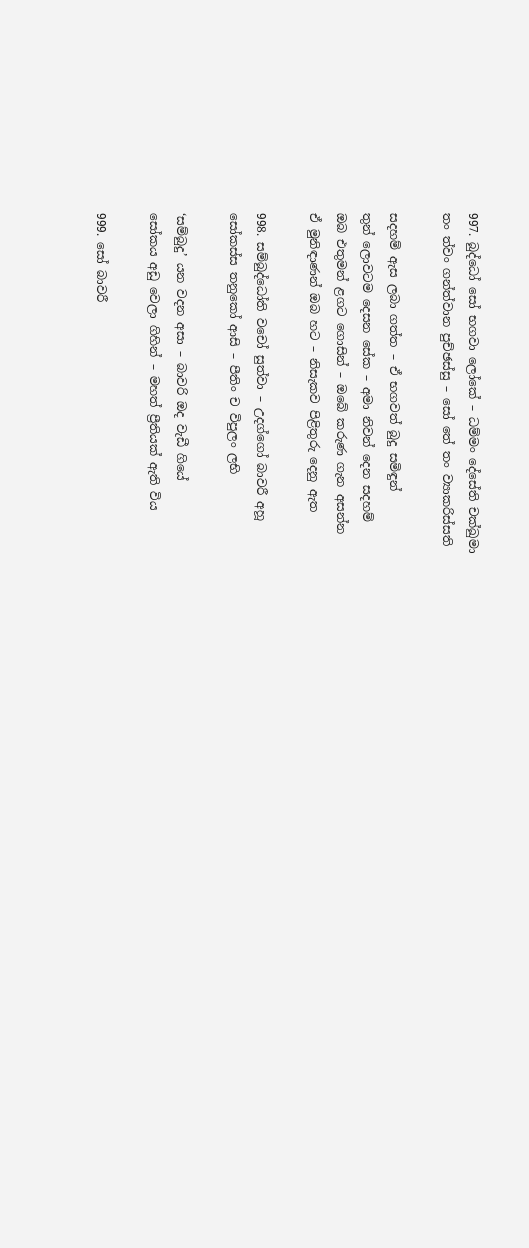997. බුද්ධෝ සෝ භගවා ලෝකේ – ධම්මං දේසේති චක්ඛුමා
තං ත්වං ගන්ත්වාන පුච්ඡස්සු – සෝ තේ තං ව්‍යාකරිස්සති

සදහම් ඇස ලබා ගත්ත – ඒ භගවත් බුදු සමිඳුන්
තුන් ලොවටම දෙසන සේක – අමා නිවන් දෙන සදහම්
ඔබ එතුමන් ළගට ගොසින් – ඔබේ කරුණ ගැන අසන්න
ඒ මුනිඳාණන් ඔබ හට – නිසැකව පිළිතුරු දෙනු ඇත

998. සම්බුද්ධෝති වචෝ සුත්වා – උදග්ගෝ බාවරී අහූ
සෝකස්ස තනුකෝ ආසි – පීතිං ච විපුලං ලභි

‘සම්බුදු’ යන වදන අසා – බාවරි ඔද වැඩී ගියේ
සෝකය අඩු වෙලා ගිහින් – මහත් ප්‍රීතියක් ඇති විය

999. සෝ බාවරී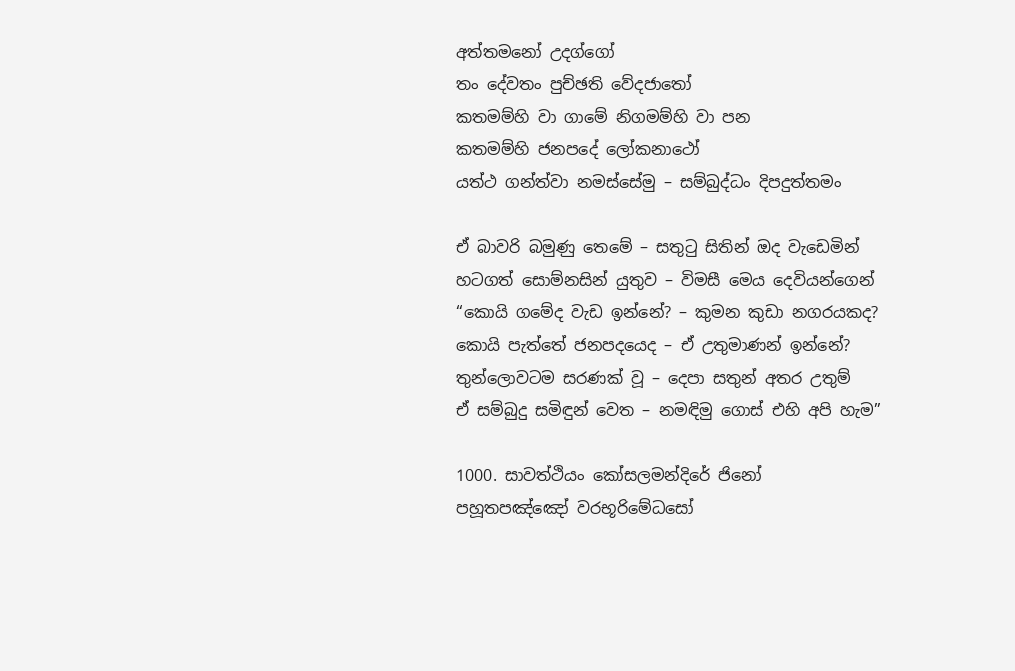අත්තමනෝ උදග්ගෝ
තං දේවතං පුච්ඡති වේදජාතෝ
කතමම්හි වා ගාමේ නිගමම්හි වා පන
කතමම්හි ජනපදේ ලෝකනාථෝ
යත්ථ ගන්ත්වා නමස්සේමු – සම්බුද්ධං දිපදුත්තමං

ඒ බාවරි බමුණු තෙමේ – සතුටු සිතින් ඔද වැඩෙමින්
හටගත් සොම්නසින් යුතුව – විමසී මෙය දෙවියන්ගෙන්
“කොයි ගමේද වැඩ ඉන්නේ? – කුමන කුඩා නගරයකද?
කොයි පැත්තේ ජනපදයෙද – ඒ උතුමාණන් ඉන්නේ?
තුන්ලොවටම සරණක් වූ – දෙපා සතුන් අතර උතුම්
ඒ සම්බුදු සමිඳුන් වෙත – නමඳිමු ගොස් එහි අපි හැම”

1000. සාවත්ථියං කෝසලමන්දිරේ ජිනෝ
පහූතපඤ්ඤෝ වරභූරිමේධසෝ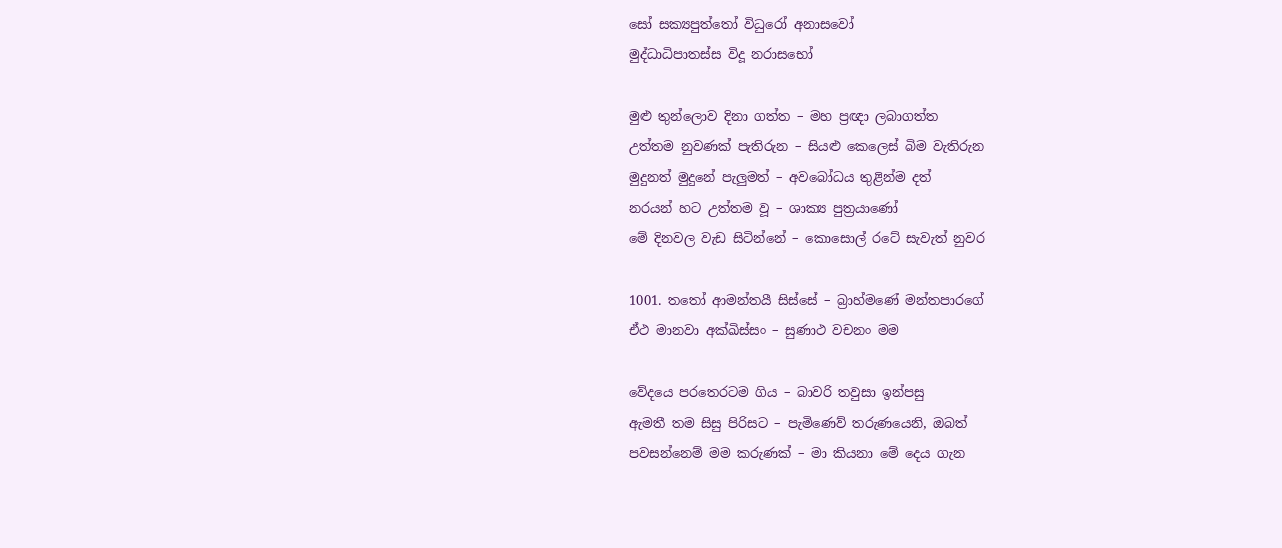සෝ සක්‍යපුත්තෝ විධුරෝ අනාසවෝ
මුද්ධාධිපාතස්ස විදූ නරාසභෝ

මුළු තුන්ලොව දිනා ගත්ත – මහ ප්‍රඥා ලබාගත්ත
උත්තම නුවණක් පැතිරුන – සියළු කෙලෙස් බිම වැතිරුන
මුදුනත් මුදුනේ පැලුමත් – අවබෝධය තුළින්ම දත්
නරයන් හට උත්තම වූ – ශාක්‍ය පුත්‍රයාණෝ
මේ දිනවල වැඩ සිටින්නේ – කොසොල් රටේ සැවැත් නුවර

1001. තතෝ ආමන්තයී සිස්සේ – බ්‍රාහ්මණේ මන්තපාරගේ
ඒථ මානවා අක්ඛිස්සං – සුණාථ වචනං මම

වේදයෙ පරතෙරටම ගිය – බාවරි තවුසා ඉන්පසු
ඇමතී තම සිසු පිරිසට – පැමිණෙව් තරුණයෙනි, ඔබත්
පවසන්නෙම් මම කරුණක් – මා කියනා මේ දෙය ගැන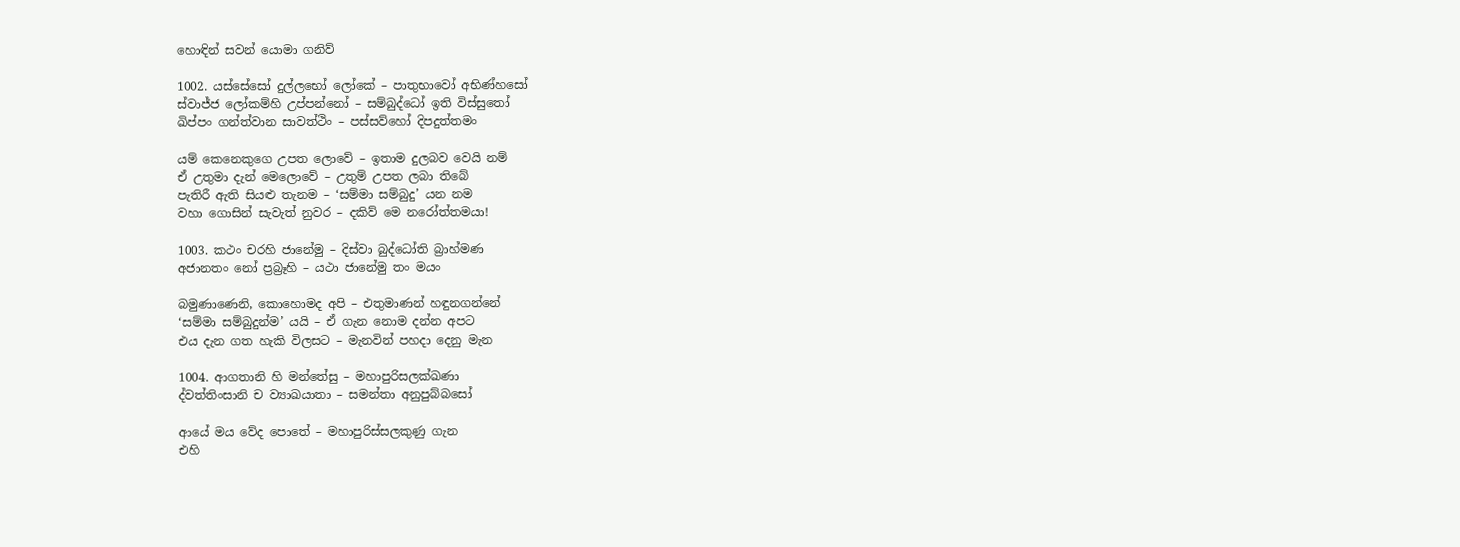හොඳින් සවන් යොමා ගනිව්

1002. යස්සේසෝ දුල්ලභෝ ලෝකේ – පාතුභාවෝ අභිණ්හසෝ
ස්වාජ්ජ ලෝකම්හි උප්පන්නෝ – සම්බුද්ධෝ ඉති විස්සුතෝ
ඛිප්පං ගන්ත්වාන සාවත්ථිං – පස්සව්හෝ දිපදුත්තමං

යම් කෙනෙකුගෙ උපත ලොවේ – ඉතාම දුලබව වෙයි නම්
ඒ උතුමා දැන් මෙලොවේ – උතුම් උපත ලබා තිබේ
පැතිරී ඇති සියළු තැනම – ‘සම්මා සම්බුදු’ යන නම
වහා ගොසින් සැවැත් නුවර – දකිව් මෙ නරෝත්තමයා!

1003. කථං චරහි ජානේමු – දිස්වා බුද්ධෝති බ්‍රාහ්මණ
අජානතං නෝ ප්‍රබ්‍රෑහි – යථා ජානේමු තං මයං

බමුණාණෙනි, කොහොමද අපි – එතුමාණන් හඳුනගන්නේ
‘සම්මා සම්බුදුන්ම’ යයි – ඒ ගැන නොම දන්න අපට
එය දැන ගත හැකි විලසට – මැනවින් පහදා දෙනු මැන

1004. ආගතානි හි මන්තේසු – මහාපුරිසලක්ඛණා
ද්වත්තිංසානි ච ව්‍යාඛයාතා – සමන්තා අනුපුබ්බසෝ

ආයේ මය වේද පොතේ – මහාපුරිස්සලකුණු ගැන
එහි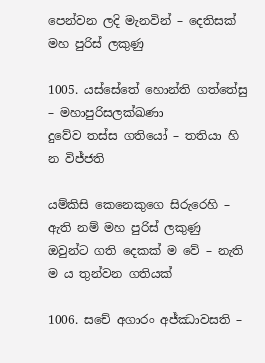පෙන්වන ලදි මැනවින් – දෙතිසක් මහ පුරිස් ලකුණු

1005. යස්සේතේ හොන්ති ගත්තේසු – මහාපුරිසලක්ඛණා
දුවේව තස්ස ගතියෝ – තතියා හි න විජ්ජති

යම්කිසි කෙනෙකුගෙ සිරුරෙහි – ඇති නම් මහ පුරිස් ලකුණු
ඔවුන්ට ගති දෙකක් ම වේ – නැති ම ය තුන්වන ගතියක්

1006. සචේ අගාරං අජ්ඣාවසති –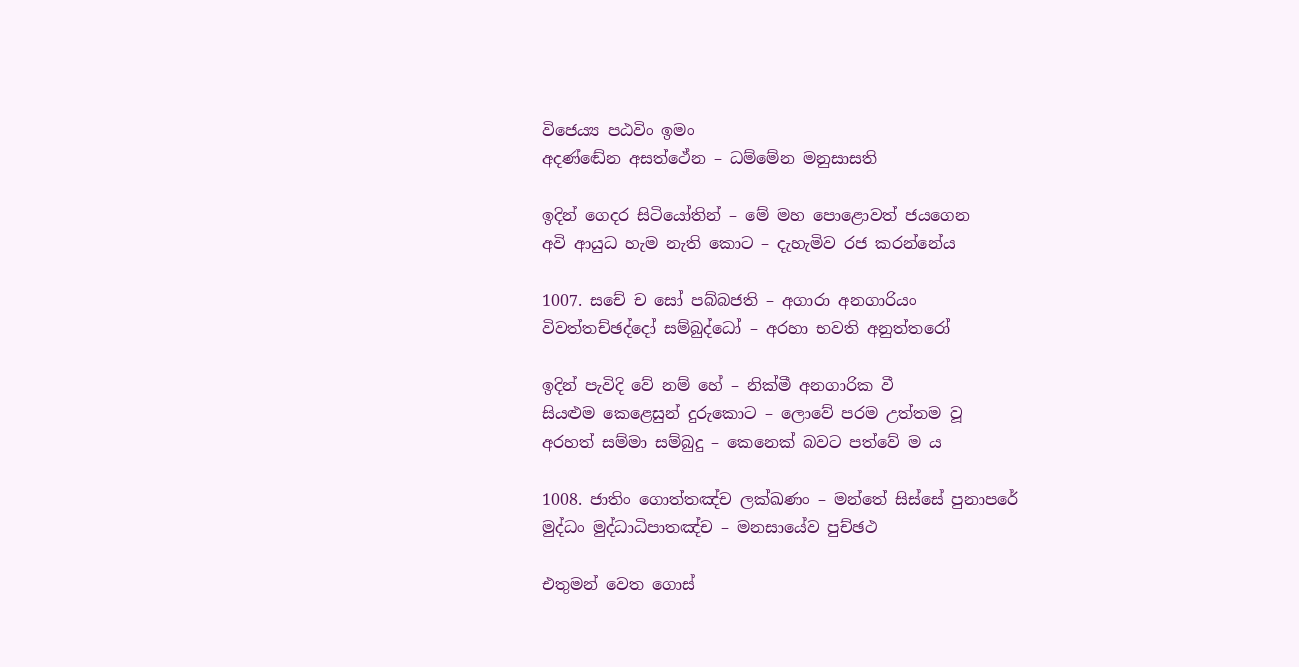විජෙය්‍ය පඨවිං ඉමං
අදණ්ඬේන අසත්ථේන – ධම්මේන මනුසාසති

ඉදින් ගෙදර සිටියෝතින් – මේ මහ පොළොවත් ජයගෙන
අවි ආයුධ හැම නැති කොට – දැහැමිව රජ කරන්නේය

1007. සචේ ච සෝ පබ්බජති – අගාරා අනගාරියං
විවත්තච්ඡද්දෝ සම්බුද්ධෝ – අරහා භවති අනුත්තරෝ

ඉදින් පැවිදි වේ නම් හේ – නික්මී අනගාරික වී
සියළුම කෙළෙසුන් දුරුකොට – ලොවේ පරම උත්තම වූ
අරහත් සම්මා සම්බුදු – කෙනෙක් බවට පත්වේ ම ය

1008. ජාතිං ගොත්තඤ්ච ලක්ඛණං – මන්තේ සිස්සේ පුනාපරේ
මුද්ධං මුද්ධාධිපාතඤ්ච – මනසායේව පුච්ඡථ

එතුමන් වෙත ගොස්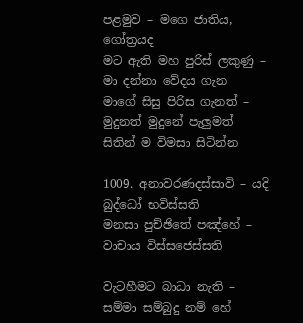පළමුව – මගෙ ජාතිය, ගෝත්‍රයද
මට ඇති මහ පුරිස් ලකුණු – මා දන්නා වේදය ගැන
මාගේ සිසු පිරිස ගැනත් – මුදුනත් මුදුනේ පැලුමත්
සිතින් ම විමසා සිටින්න

1009. අනාවරණදස්සාවි – යදි බුද්ධෝ භවිස්සති
මනසා පුච්ඡිතේ පඤ්හේ – වාචාය විස්සජෙස්සති

වැටහීමට බාධා නැති – සම්මා සම්බුදු නම් හේ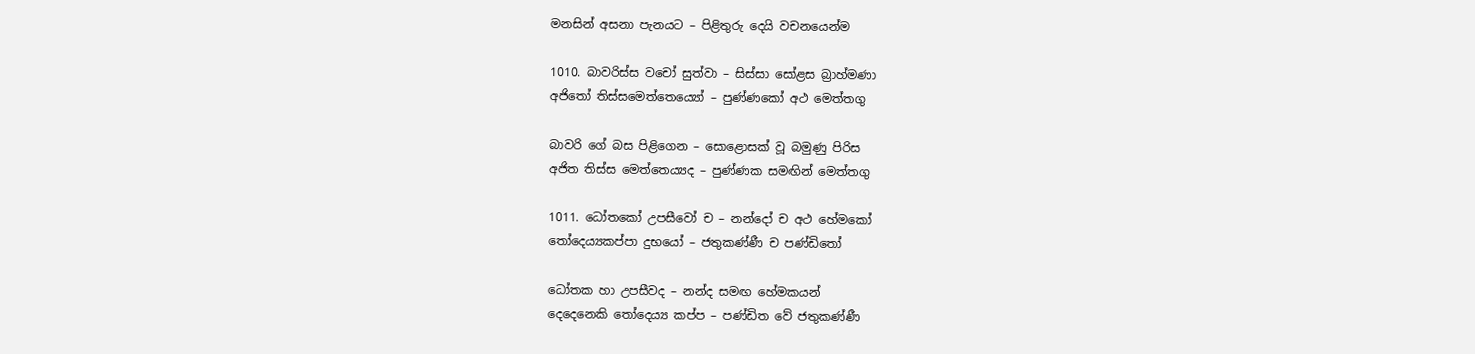මනසින් අසනා පැනයට – පිළිතුරු දෙයි වචනයෙන්ම

1010. බාවරිස්ස වචෝ සුත්වා – සිස්සා සෝළස බ්‍රාහ්මණා
අජිතෝ තිස්සමෙත්තෙය්‍යෝ – පුණ්ණකෝ අථ මෙත්තගු

බාවරි ගේ බස පිළිගෙන – සොළොසක් වූ බමුණු පිරිස
අජිත තිස්ස මෙත්තෙය්‍යද – පුණ්ණක සමඟින් මෙත්තගු

1011. ධෝතකෝ උපසීවෝ ච – නන්දෝ ච අථ හේමකෝ
තෝදෙය්‍යකප්පා දුභයෝ – ජතුකණ්ණී ච පණ්ඩිතෝ

ධෝතක හා උපසීවද – නන්ද සමඟ හේමකයන්
දෙදෙනෙකි තෝදෙය්‍ය කප්ප – පණ්ඩිත වේ ජතුකණ්ණී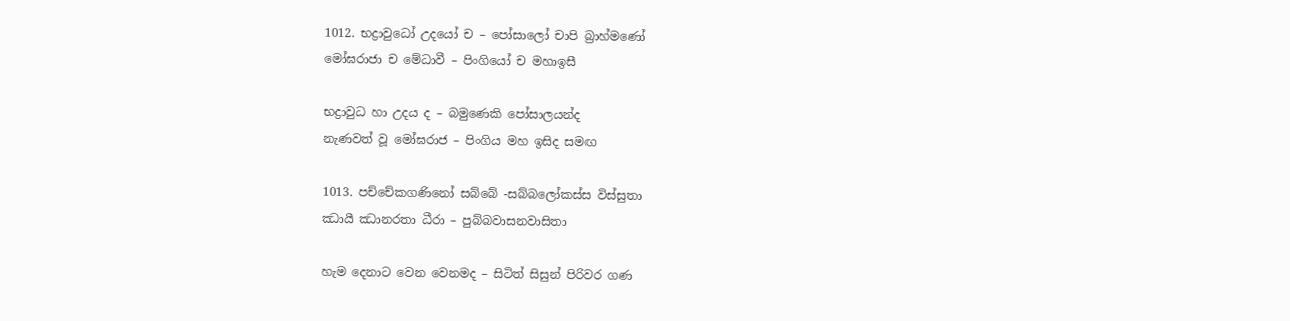1012. භද්‍රාවුධෝ උදයෝ ච – පෝසාලෝ චාපි බ්‍රාහ්මණෝ
මෝඝරාජා ච මේධාවී – පිංගියෝ ච මහාඉසී

භද්‍රාවුධ හා උදය ද – බමුණෙකි පෝසාලයන්ද
නැණවත් වූ මෝඝරාජ – පිංගිය මහ ඉසිද සමඟ

1013. පච්චේකගණිනෝ සබ්බේ -සබ්බලෝකස්ස විස්සුතා
ඣායී ඣානරතා ධීරා – පුබ්බවාසනවාසිතා

හැම දෙනාට වෙන වෙනමද – සිටිත් සිසුන් පිරිවර ගණ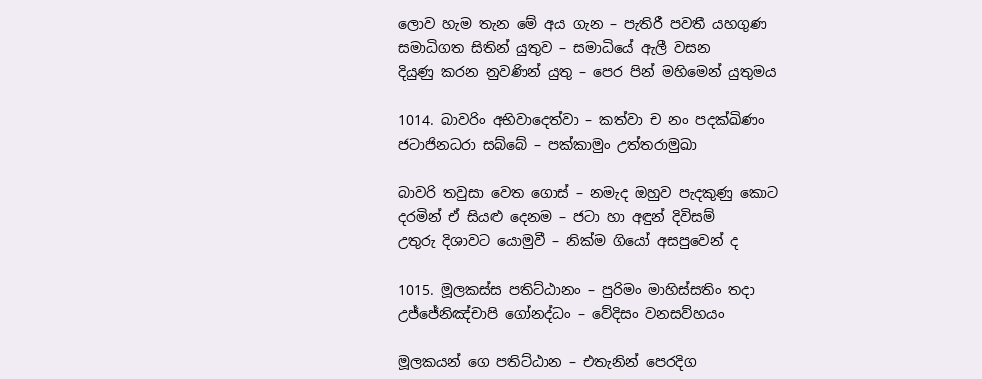ලොව හැම තැන මේ අය ගැන – පැතිරී පවතී යහගුණ
සමාධිගත සිතින් යුතුව – සමාධියේ ඇලී වසන
දියුණු කරන නුවණින් යුතු – පෙර පින් මහිමෙන් යුතුමය

1014. බාවරිං අභිවාදෙත්වා – කත්වා ච නං පදක්ඛිණං
ජටාජිනධරා සබ්බේ – පක්කාමුං උත්තරාමුඛා

බාවරි තවුසා වෙත ගොස් – නමැද ඔහුව පැදකුණු කොට
දරමින් ඒ සියළු දෙනම – ජටා හා අඳුන් දිවිසම්
උතුරු දිශාවට යොමුවී – නික්ම ගියෝ අසපුවෙන් ද

1015. මූලකස්ස පතිට්ඨානං – පුරිමං මාහිස්සතිං තදා
උජ්ජේනිඤ්චාපි ගෝනද්ධං – වේදිසං වනසව්හයං

මූලකයන් ගෙ පතිට්ඨාන – එතැනින් පෙරදිග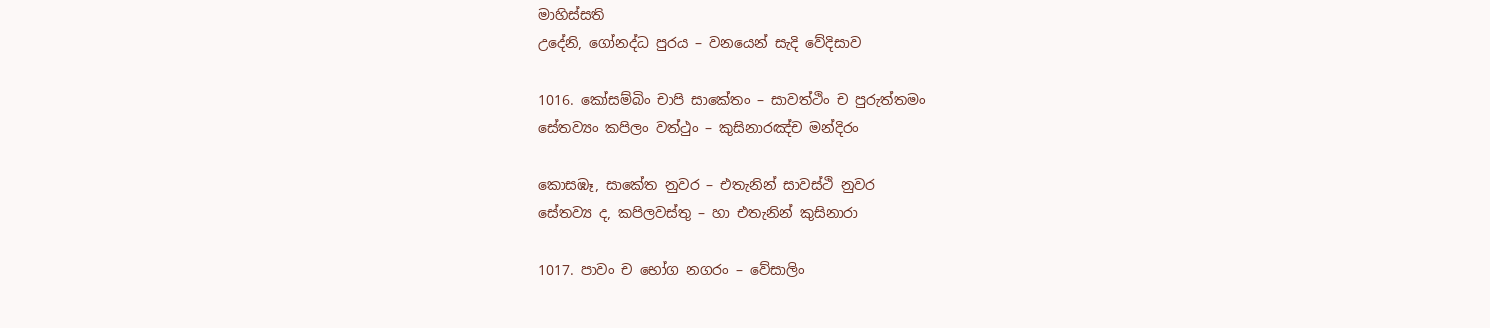මාහිස්සති
උදේනි, ගෝනද්ධ පුරය – වනයෙන් සැදි වේදිසාව

1016. කෝසම්බිං චාපි සාකේතං – සාවත්ථිං ච පුරුත්තමං
සේතව්‍යං කපිලං වත්ථුං – කුසිනාරඤ්ච මන්දිරං

කොසඹෑ, සාකේත නුවර – එතැනින් සාවස්ථි නුවර
සේතව්‍ය ද, කපිලවස්තු – හා එතැනින් කුසිනාරා

1017. පාවං ච භෝග නගරං – වේසාලිං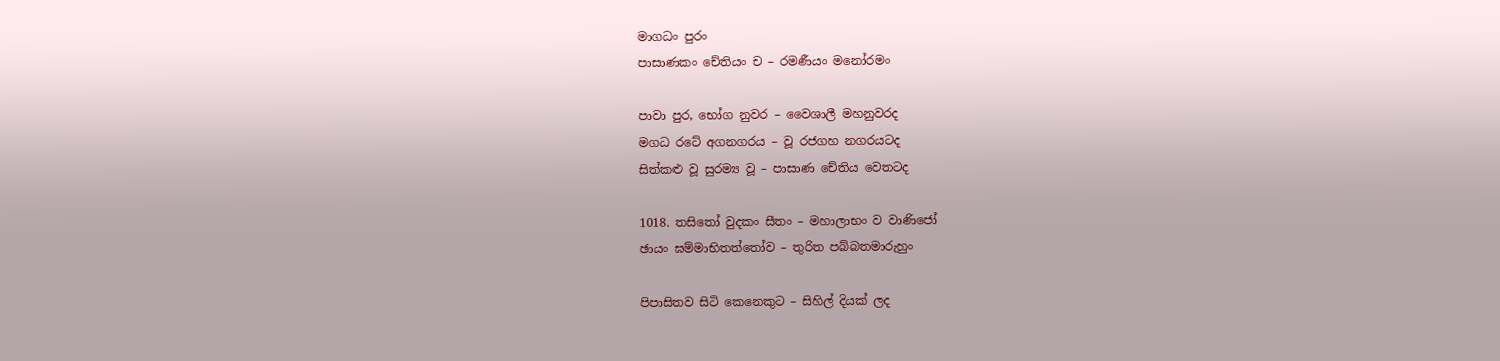මාගධං පුරං
පාසාණකං චේතියං ච – රමණීයං මනෝරමං

පාවා පුර, භෝග නුවර – වෛශාලී මහනුවරද
මගධ රටේ අගනගරය – වූ රජගහ නගරයටද
සිත්කළු වූ සුරම්‍ය වූ – පාසාණ චේතිය වෙතටද

1018. තසිතෝ වුදකං සීතං – මහාලාභං ව වාණිජෝ
ඡායං ඝම්මාභිතත්තෝව – තුරිත පබ්බතමාරුහුං

පිපාසිතව සිටි කෙනෙකුට – සිහිල් දියක් ලද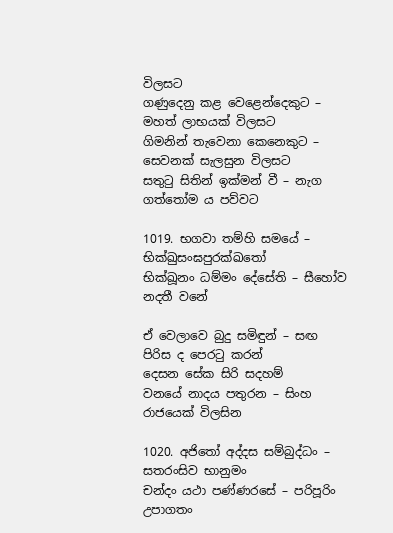විලසට
ගණුදෙනු කළ වෙළෙන්දෙකුට – මහත් ලාභයක් විලසට
ගිමනින් තැවෙනා කෙනෙකුට – සෙවනක් සැලසුන විලසට
සතුටු සිතින් ඉක්මන් වී – නැග ගත්තෝම ය පව්වට

1019. භගවා තම්හි සමයේ – භික්ඛුසංඝපුරක්ඛතෝ
භික්ඛූනං ධම්මං දේසේති – සීහෝව නදතී වනේ

ඒ වෙලාවෙ බුදු සමිඳුන් – සඟ පිරිස ද පෙරටු කරන්
දෙසන සේක සිරි සදහම්
වනයේ නාදය පතුරන – සිංහ රාජයෙක් විලසින

1020. අජිතෝ අද්දස සම්බුද්ධං – සතරංසිව භානුමං
චන්දං යථා පණ්ණරසේ – පරිපූරිං උපාගතං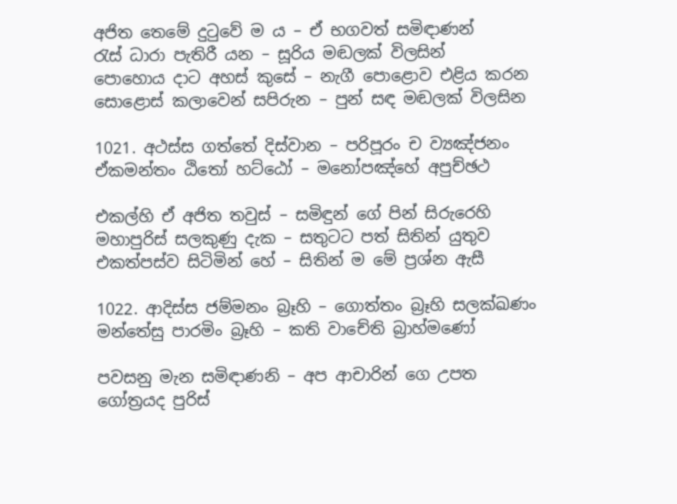අජිත තෙමේ දුටුවේ ම ය – ඒ භගවත් සමිඳාණන්
රැස් ධාරා පැතිරී යන – සූරිය මඬලක් විලසින්
පොහොය දාට අහස් කුසේ – නැගී පොළොව එළිය කරන
සොළොස් කලාවෙන් සපිරුන – පුන් සඳ මඬලක් විලසින

1021. අථස්ස ගත්තේ දිස්වාන – පරිපූරං ච ව්‍යඤ්ජනං
ඒකමන්තං ඨිතෝ හට්ඨෝ – මනෝපඤ්හේ අපුච්ඡථ

එකල්හි ඒ අජිත තවුස් – සමිඳුන් ගේ පින් සිරුරෙහි
මහාපුරිස් සලකුණු දැක – සතුටට පත් සිතින් යුතුව
එකත්පස්ව සිටිමින් හේ – සිතින් ම මේ ප්‍රශ්න ඇසී

1022. ආදිස්ස ජම්මනං බ්‍රෑහි – ගොත්තං බ්‍රෑහි සලක්ඛණං
මන්තේසු පාරමිං බ්‍රෑහි – කති වාචේති බ්‍රාහ්මණෝ

පවසනු මැන සමිඳාණනි – අප ආචාරින් ගෙ උපත
ගෝත්‍රයද පුරිස්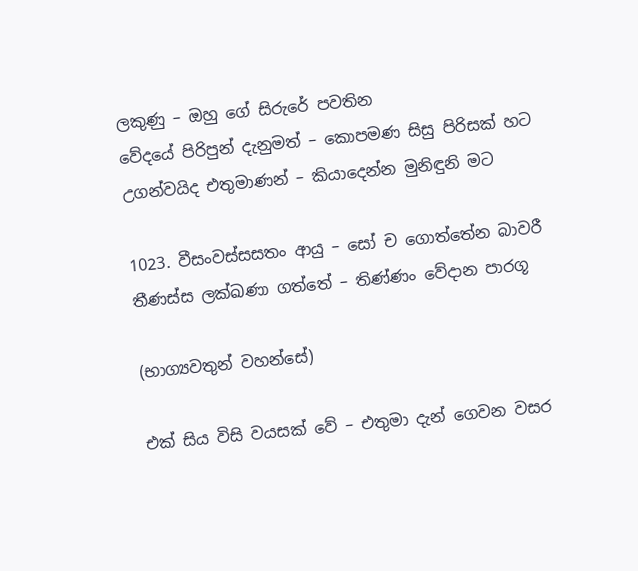ලකුණු – ඔහු ගේ සිරුරේ පවතින
වේදයේ පිරිපුන් දැනුමත් – කොපමණ සිසු පිරිසක් හට
උගන්වයිද එතුමාණන් – කියාදෙන්න මුනිඳුනි මට

1023. වීසංවස්සසතං ආයු – සෝ ච ගොත්තේන බාවරී
තීණස්ස ලක්ඛණා ගත්තේ – තිණ්ණං වේදාන පාරගූ

(භාග්‍යවතුන් වහන්සේ)

එක් සිය විසි වයසක් වේ – එතුමා දැන් ගෙවන වසර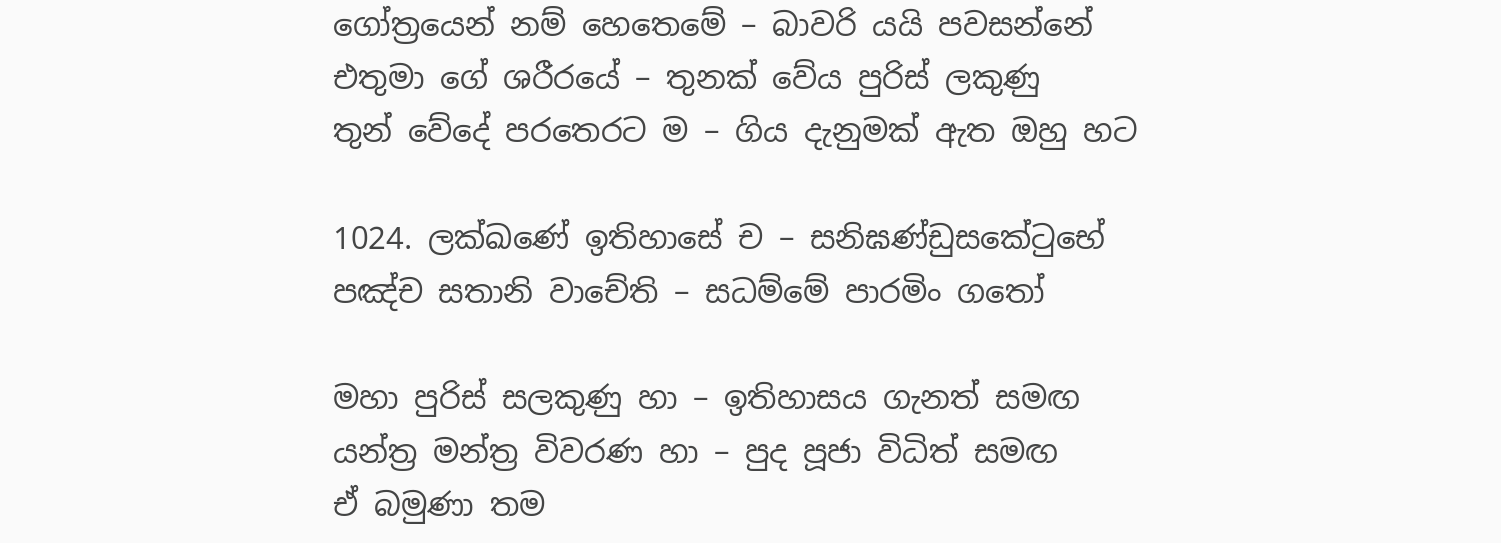ගෝත්‍රයෙන් නම් හෙතෙමේ – බාවරි යයි පවසන්නේ
එතුමා ගේ ශරීරයේ – තුනක් වේය පුරිස් ලකුණු
තුන් වේදේ පරතෙරට ම – ගිය දැනුමක් ඇත ඔහු හට

1024. ලක්ඛණේ ඉතිහාසේ ච – සනිඝණ්ඩුසකේටුභේ
පඤ්ච සතානි වාචේති – සධම්මේ පාරමිං ගතෝ

මහා පුරිස් සලකුණු හා – ඉතිහාසය ගැනත් සමඟ
යන්ත්‍ර මන්ත්‍ර විවරණ හා – පුද පූජා විධිත් සමඟ
ඒ බමුණා තම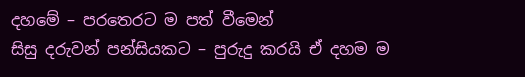දහමේ – පරතෙරට ම පත් වීමෙන්
සිසු දරුවන් පන්සියකට – පුරුදු කරයි ඒ දහම ම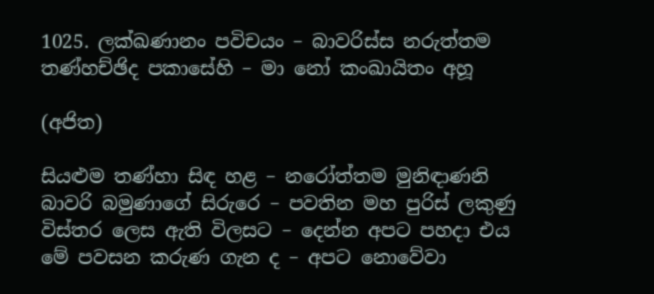1025. ලක්ඛණානං පවිචයං – බාවරිස්ස නරුත්තම
තණ්හච්ඡිද පකාසේහි – මා නෝ කංඛායිතං අහූ

(අජිත)

සියළුම තණ්හා සිඳ හළ – නරෝත්තම මුනිඳාණනි
බාවරි බමුණාගේ සිරුරෙ – පවතින මහ පුරිස් ලකුණු
විස්තර ලෙස ඇති විලසට – දෙන්න අපට පහදා එය
මේ පවසන කරුණ ගැන ද – අපට නොවේවා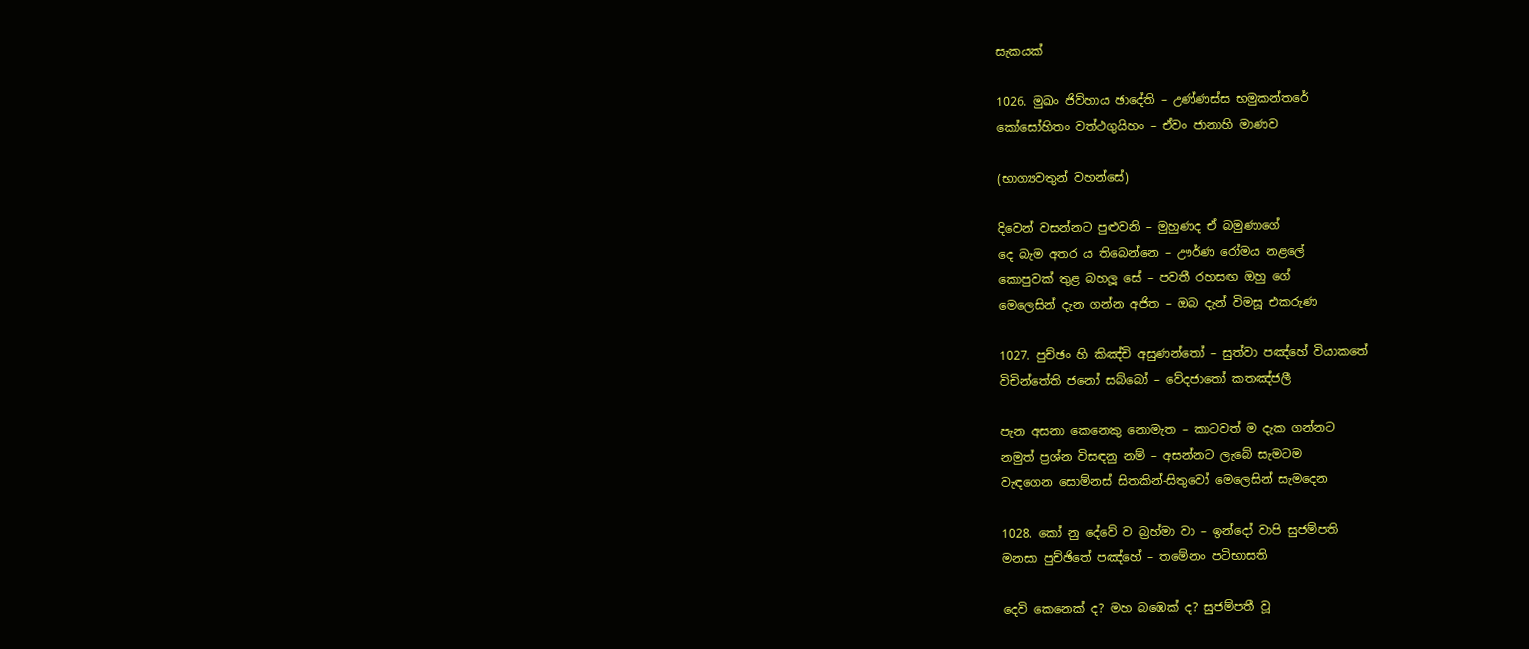සැකයක්

1026. මුඛං ජිව්හාය ඡාදේති – උණ්ණස්ස භමුකන්තරේ
කෝසෝහිතං වත්ථගුයිහං – ඒවං ජානාහි මාණව

(භාග්‍යවතුන් වහන්සේ)

දිවෙන් වසන්නට පුළුවනි – මුහුණද ඒ බමුණාගේ
දෙ බැම අතර ය තිබෙන්නෙ – ඌර්ණ රෝමය නළලේ
කොපුවක් තුළ බහලූ සේ – පවතී රහසඟ ඔහු ගේ
මෙලෙසින් දැන ගන්න අජිත – ඔබ දැන් විමසූ එකරුණ

1027. පුච්ඡං හි කිඤ්චි අසුණන්තෝ – සුත්වා පඤ්හේ වියාකතේ
විචින්තේති ජනෝ සබ්බෝ – වේදජාතෝ කතඤ්ජලී

පැන අසනා කෙනෙකු නොමැත – කාටවත් ම දැක ගන්නට
නමුත් ප්‍රශ්න විසඳනු නම් – අසන්නට ලැබේ සැමටම
වැඳගෙන සොම්නස් සිතකින්-සිතුවෝ මෙලෙසින් සැමදෙන

1028. කෝ නු දේවේ ව බ්‍රහ්මා වා – ඉන්දෝ වාපි සුජම්පති
මනසා පුච්ඡිතේ පඤ්හේ – තමේනං පටිභාසති

දෙවි කෙනෙක් ද? මහ බඹෙක් ද? සුජම්පතී වූ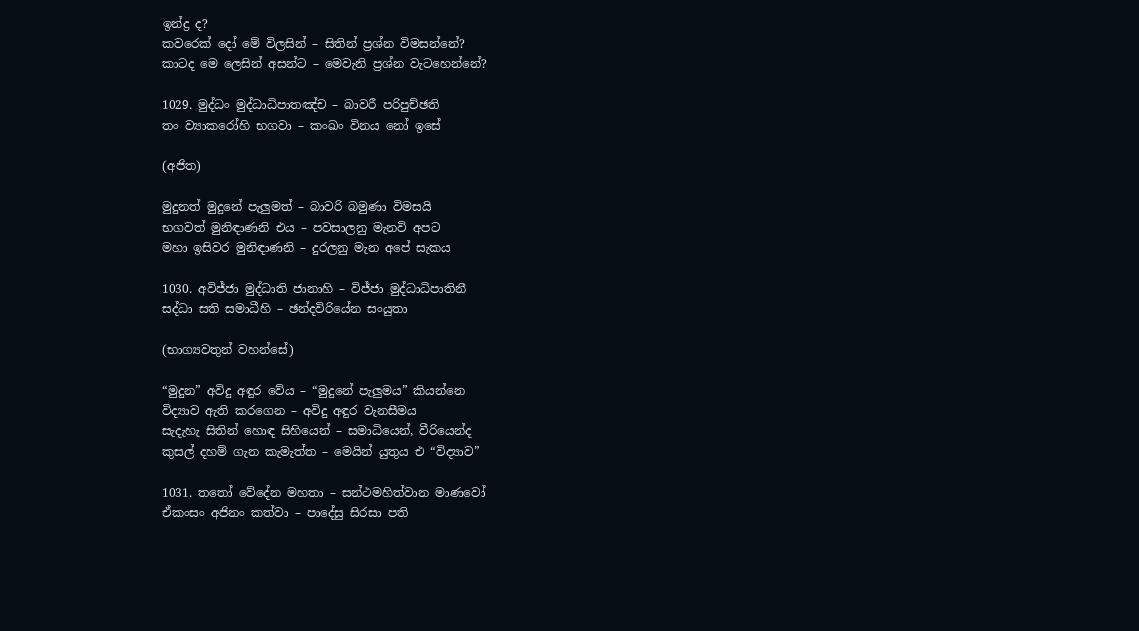ඉන්ද්‍ර ද?
කවරෙක් දෝ මේ විලසින් – සිතින් ප්‍රශ්න විමසන්නේ?
කාටද මෙ ලෙසින් අසන්ට – මෙවැනි ප්‍රශ්න වැටහෙන්නේ?

1029. මුද්ධං මුද්ධාධිපාතඤ්ච – බාවරී පරිපුච්ඡති
තං ව්‍යාකරෝහි භගවා – කංඛං විනය නෝ ඉසේ

(අජිත)

මුදුනත් මුදුනේ පැලුමත් – බාවරි බමුණා විමසයි
භගවත් මුනිඳාණනි එය – පවසාලනු මැනවි අපට
මහා ඉසිවර මුනිඳාණනි – දුරලනු මැන අපේ සැකය

1030. අවිජ්ජා මුද්ධාති ජානාහි – විජ්ජා මුද්ධාධිපාතිනී
සද්ධා සති සමාධීහි – ඡන්දවිරියේන සංයුතා

(භාග්‍යවතුන් වහන්සේ)

“මුදුන” අවිදු අඳුර වේය – “මුදුනේ පැලුමය” කියන්නෙ
විද්‍යාව ඇති කරගෙන – අවිදු අඳුර වැනසීමය
සැදැහැ සිතින් හොඳ සිහියෙන් – සමාධියෙන්, වීරියෙන්ද
කුසල් දහම් ගැන කැමැත්ත – මෙයින් යුතුය එ “විද්‍යාව”

1031. තතෝ වේදේන මහතා – සන්ථමහිත්වාන මාණවෝ
ඒකංසං අජිනං කත්වා – පාදේසු සිරසා පති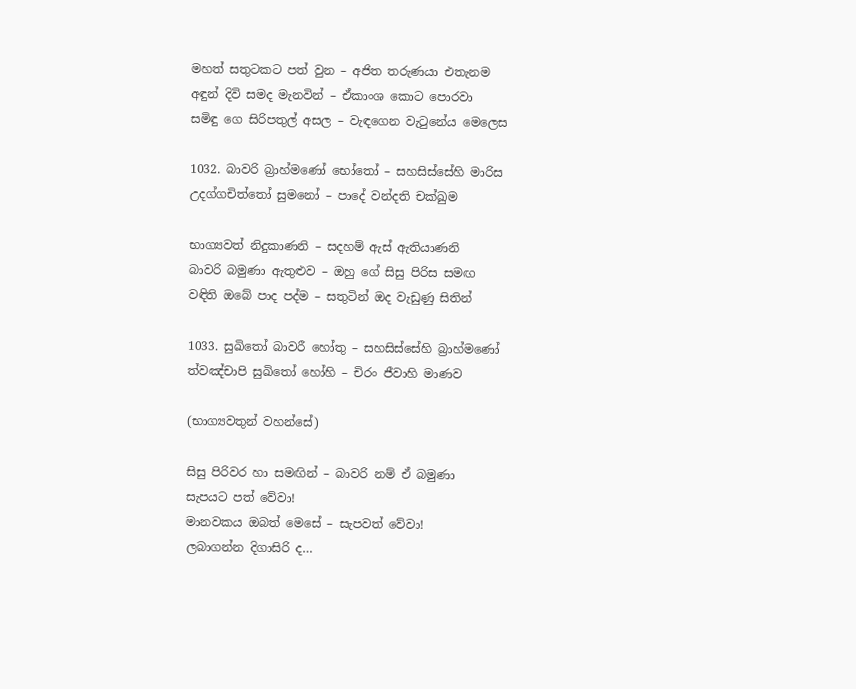මහත් සතුටකට පත් වුන – අජිත තරුණයා එතැනම
අඳුන් දිවි සමද මැනවින් – ඒකාංශ කොට පොරවා
සමිඳු ගෙ සිරිපතුල් අසල – වැඳගෙන වැටුනේය මෙලෙස

1032. බාවරි බ්‍රාහ්මණෝ භෝතෝ – සහසිස්සේහි මාරිස
උදග්ගචිත්තෝ සුමනෝ – පාදේ වන්දති චක්ඛුම

භාග්‍යවත් නිදුකාණනි – සදහම් ඇස් ඇතියාණනි
බාවරි බමුණා ඇතුළුව – ඔහු ගේ සිසු පිරිස සමඟ
වඳිති ඔබේ පාද පද්ම – සතුටින් ඔද වැඩුණු සිතින්

1033. සුඛිතෝ බාවරී හෝතු – සහසිස්සේහි බ්‍රාහ්මණෝ
ත්වඤ්චාපි සුඛිතෝ හෝහි – චිරං ජීවාහි මාණව

(භාග්‍යවතුන් වහන්සේ)

සිසු පිරිවර හා සමඟින් – බාවරි නම් ඒ බමුණා
සැපයට පත් වේවා!
මානවකය ඔබත් මෙසේ – සැපවත් වේවා!
ලබාගන්න දිගාසිරි ද…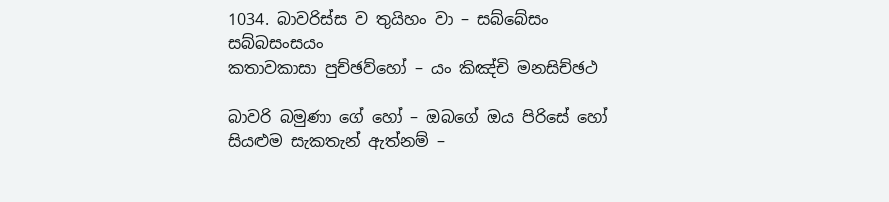1034. බාවරිස්ස ව තුයිහං වා – සබ්බේසං සබ්බසංසයං
කතාවකාසා පුච්ඡව්හෝ – යං කිඤ්චි මනසිච්ඡථ

බාවරි බමුණා ගේ හෝ – ඔබගේ ඔය පිරිසේ හෝ
සියළුම සැකතැන් ඇත්නම් –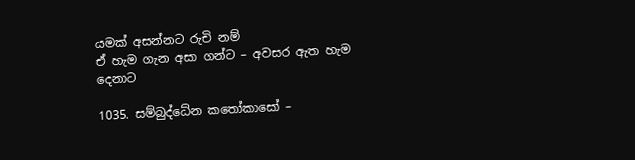යමක් අසන්නට රුචි නම්
ඒ හැම ගැන අසා ගන්ට – අවසර ඇත හැම දෙනාට

1035. සම්බුද්ධේන කතෝකාසෝ –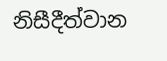නිසීදීත්වාන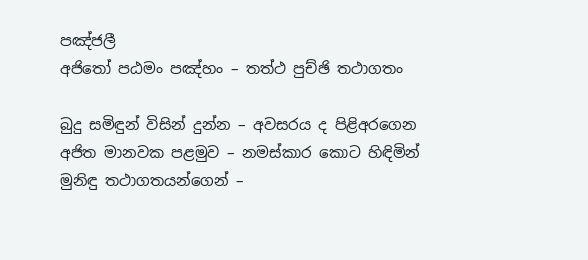පඤ්ජලී
අජිතෝ පඨමං පඤ්හං – තත්ථ පුච්ඡි තථාගතං

බුදු සමිඳුන් විසින් දුන්න – අවසරය ද පිළිඅරගෙන
අජිත මානවක පළමුව – නමස්කාර කොට හිඳිමින්
මුනිඳු තථාගතයන්ගෙන් –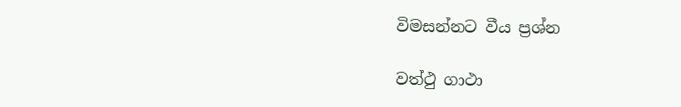විමසන්නට වීය ප්‍රශ්න

වත්ථු ගාථා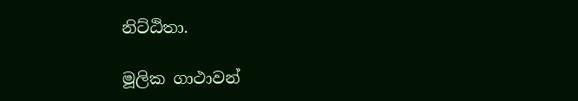නිට්ඨිතා.

මූලික ගාථාවන්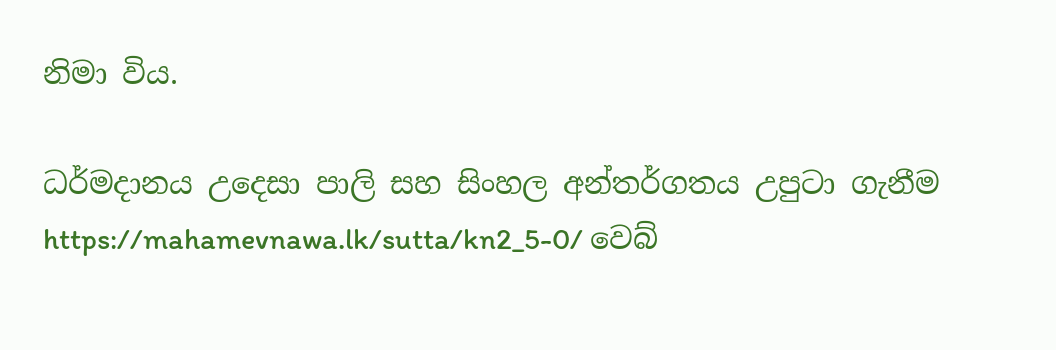නිමා විය.

ධර්මදානය උදෙසා පාලි සහ සිංහල අන්තර්ගතය උපුටා ගැනීම https://mahamevnawa.lk/sutta/kn2_5-0/ වෙබ්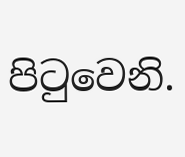පිටුවෙනි.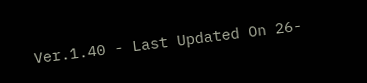Ver.1.40 - Last Updated On 26-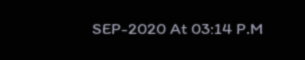SEP-2020 At 03:14 P.M